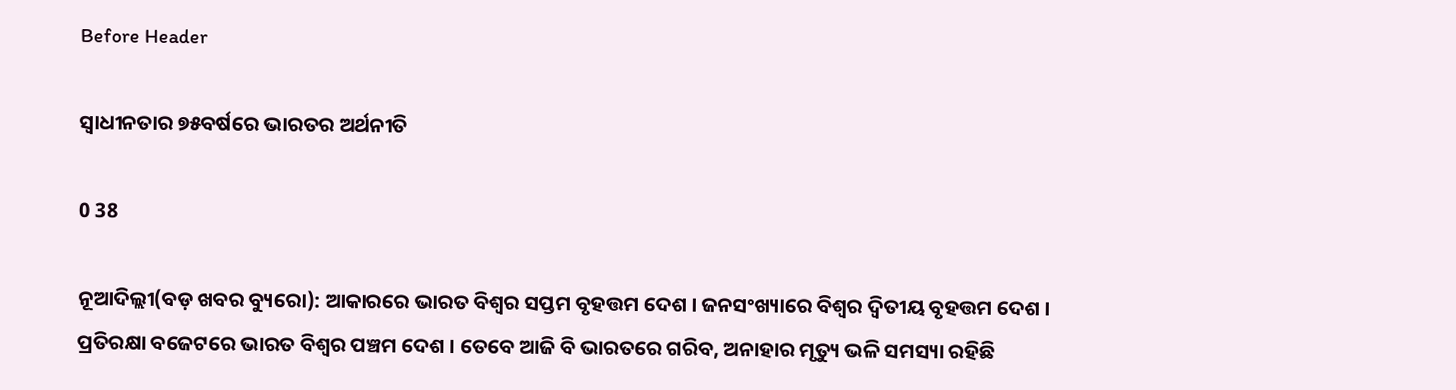Before Header

ସ୍ୱାଧୀନତାର ୭୫ବର୍ଷରେ ଭାରତର ଅର୍ଥନୀତି

0 38

ନୂଆଦିଲ୍ଲୀ(ବଡ଼ ଖବର ବ୍ୟୁରୋ): ଆକାରରେ ଭାରତ ବିଶ୍ୱର ସପ୍ତମ ବୃହତ୍ତମ ଦେଶ । ଜନସଂଖ୍ୟାରେ ବିଶ୍ୱର ଦ୍ୱିତୀୟ ବୃହତ୍ତମ ଦେଶ । ପ୍ରତିରକ୍ଷା ବଜେଟରେ ଭାରତ ବିଶ୍ୱର ପଞ୍ଚମ ଦେଶ । ତେବେ ଆଜି ବି ଭାରତରେ ଗରିବ, ଅନାହାର ମୃତ୍ୟୁ ଭଳି ସମସ୍ୟା ରହିଛି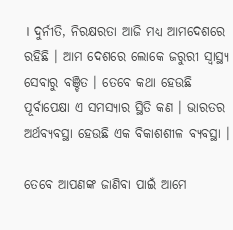। ଦୁର୍ନୀତି, ନିରକ୍ଷରତା ଆଜି ମଧ୍ୟ ଆମଦେଶରେ ରହିଛି । ଆମ ଦେଶରେ ଲୋକେ ଜରୁରୀ ସ୍ୱାସ୍ଥ୍ୟ ସେବାରୁ ବଞ୍ଚିତ । ତେବେ କଥା ହେଉଛି ପୂର୍ବାପେକ୍ଷା ଏ ସମସ୍ୟାର ସ୍ଥିତି କଣ । ଭାରତର ଅର୍ଥବ୍ୟବସ୍ଥା ହେଉଛି ଏକ ବିକାଶଶୀଳ ବ୍ୟବସ୍ଥା ।

ତେବେ ଆପଣଙ୍କ ଜାଣିବା ପାଇଁ ଆମେ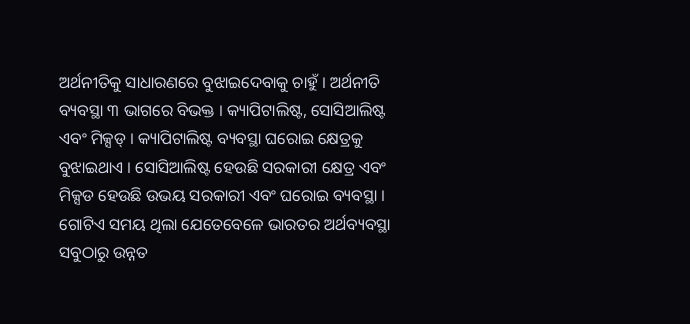ଅର୍ଥନୀତିକୁ ସାଧାରଣରେ ବୁଝାଇଦେବାକୁ ଚାହୁଁ । ଅର୍ଥନୀତି ବ୍ୟବସ୍ଥା ୩ ଭାଗରେ ବିଭକ୍ତ । କ୍ୟାପିଟାଲିଷ୍ଟ, ସୋସିଆଲିଷ୍ଟ ଏବଂ ମିକ୍ସଡ୍ । କ୍ୟାପିଟାଲିଷ୍ଟ ବ୍ୟବସ୍ଥା ଘରୋଇ କ୍ଷେତ୍ରକୁ ବୁଝାଇଥାଏ । ସୋସିଆଲିଷ୍ଟ ହେଉଛି ସରକାରୀ କ୍ଷେତ୍ର ଏବଂ ମିକ୍ସଡ ହେଉଛି ଉଭୟ ସରକାରୀ ଏବଂ ଘରୋଇ ବ୍ୟବସ୍ଥା । ଗୋଟିଏ ସମୟ ଥିଲା ଯେତେବେଳେ ଭାରତର ଅର୍ଥବ୍ୟବସ୍ଥା ସବୁଠାରୁ ଉନ୍ନତ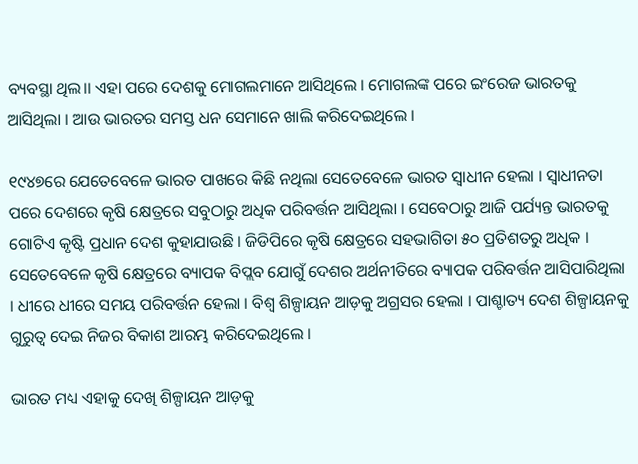ବ୍ୟବସ୍ଥା ଥିଲ।। ଏହା ପରେ ଦେଶକୁ ମୋଗଲମାନେ ଆସିଥିଲେ । ମୋଗଲଙ୍କ ପରେ ଇଂରେଜ ଭାରତକୁ ଆସିଥିଲା । ଆଉ ଭାରତର ସମସ୍ତ ଧନ ସେମାନେ ଖାଲି କରିଦେଇଥିଲେ ।

୧୯୪୭ରେ ଯେତେବେଳେ ଭାରତ ପାଖରେ କିଛି ନଥିଲା ସେତେବେଳେ ଭାରତ ସ୍ୱାଧୀନ ହେଲା । ସ୍ୱାଧୀନତା ପରେ ଦେଶରେ କୃଷି କ୍ଷେତ୍ରରେ ସବୁଠାରୁ ଅଧିକ ପରିବର୍ତ୍ତନ ଆସିଥିଲା । ସେବେଠାରୁ ଆଜି ପର୍ଯ୍ୟନ୍ତ ଭାରତକୁ ଗୋଟିଏ କୃଷ୍ଟି ପ୍ରଧାନ ଦେଶ କୁହାଯାଉଛି । ଜିଡିପିରେ କୃଷି କ୍ଷେତ୍ରରେ ସହଭାଗିତା ୫୦ ପ୍ରତିଶତରୁ ଅଧିକ । ସେତେବେଳେ କୃଷି କ୍ଷେତ୍ରରେ ବ୍ୟାପକ ବିପ୍ଲବ ଯୋଗୁଁ ଦେଶର ଅର୍ଥନୀତିରେ ବ୍ୟାପକ ପରିବର୍ତ୍ତନ ଆସିପାରିଥିଲା । ଧୀରେ ଧୀରେ ସମୟ ପରିବର୍ତ୍ତନ ହେଲା । ବିଶ୍ୱ ଶିଳ୍ପାୟନ ଆଡ଼କୁ ଅଗ୍ରସର ହେଲା । ପାଶ୍ଚାତ୍ୟ ଦେଶ ଶିଳ୍ପାୟନକୁ ଗୁରୁତ୍ୱ ଦେଇ ନିଜର ବିକାଶ ଆରମ୍ଭ କରିଦେଇଥିଲେ ।

ଭାରତ ମଧ୍ୟ ଏହାକୁ ଦେଖି ଶିଳ୍ପାୟନ ଆଡ଼କୁ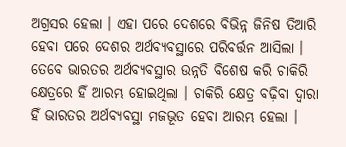ଅଗ୍ରସର ହେଲା । ଏହା ପରେ ଦେଶରେ ବିଭିନ୍ନ ଜିନିଷ ତିଆରି ହେବା ପରେ ଦେଶର ଅର୍ଥବ୍ୟବସ୍ଥାରେ ପରିବର୍ତ୍ତନ ଆସିଲା । ତେବେ ଭାରତର ଅର୍ଥବ୍ୟବସ୍ଥାର ଉନ୍ନତି ବିଶେଷ କରି ଚାକିରି କ୍ଷେତ୍ରରେ ହିଁ ଆରମ୍ଭ ହୋଇଥିଲା । ଚାକିରି କ୍ଷେତ୍ର ବଢ଼ିବା ଦ୍ୱାରା ହିଁ ଭାରତର ଅର୍ଥବ୍ୟବସ୍ଥା ମଜଭୂତ ହେବା ଆରମ୍ଭ ହେଲା ।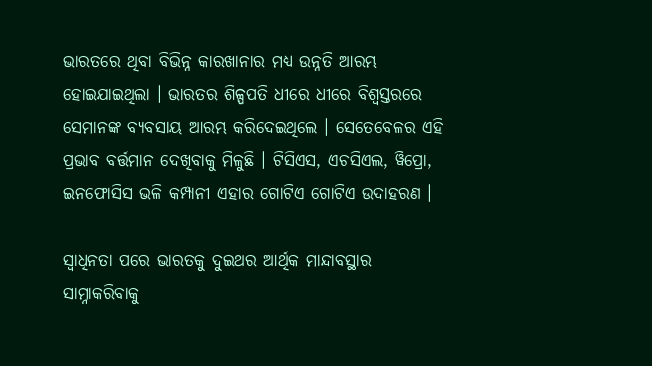ଭାରତରେ ଥିବା ବିଭିନ୍ନ କାରଖାନାର ମଧ୍ୟ ଉନ୍ନତି ଆରମ୍ଭ ହୋଇଯାଇଥିଲା । ଭାରତର ଶିଳ୍ପପତି ଧୀରେ ଧୀରେ ବିଶ୍ୱସ୍ତରରେ ସେମାନଙ୍କ ବ୍ୟବସାୟ ଆରମ୍ଭ କରିଦେଇଥିଲେ । ସେତେବେଳର ଏହି ପ୍ରଭାବ ବର୍ତ୍ତମାନ ଦେଖିବାକୁ ମିଳୁଛି । ଟିସିଏସ, ଏଚସିଏଲ, ୱିପ୍ରୋ, ଇନଫୋସିସ ଭଳି କମ୍ପାନୀ ଏହାର ଗୋଟିଏ ଗୋଟିଏ ଉଦାହରଣ ।

ସ୍ୱାଧିନତା ପରେ ଭାରତକୁ ଦୁଇଥର ଆର୍ଥିକ ମାନ୍ଦାବସ୍ଥାର ସାମ୍ନାକରିବାକୁ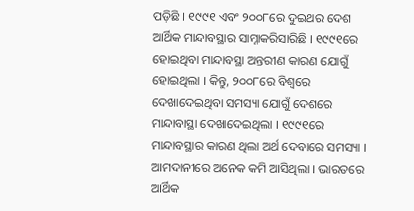ପଡ଼ିଛି । ୧୯୯୧ ଏବଂ ୨୦୦୮ରେ ଦୁଇଥର ଦେଶ ଆର୍ଥିକ ମାନ୍ଦାବସ୍ଥାର ସାମ୍ନାକରିସାରିଛି । ୧୯୯୧ରେ ହୋଇଥିବା ମାନ୍ଦାବସ୍ଥା ଅନ୍ତରୀଣ କାରଣ ଯୋଗୁଁ ହୋଇଥିଲା । କିନ୍ତୁ, ୨୦୦୮ରେ ବିଶ୍ୱରେ ଦେଖାଦେଇଥିବା ସମସ୍ୟା ଯୋଗୁଁ ଦେଶରେ ମାନ୍ଦାବାସ୍ଥା ଦେଖାଦେଇଥିଲା । ୧୯୯୧ରେ ମାନ୍ଦାବସ୍ଥାର କାରଣ ଥିଲା ଅର୍ଥ ଦେବାରେ ସମସ୍ୟା । ଆମଦାନୀରେ ଅନେକ କମି ଆସିଥିଲା । ଭାରତରେ ଆର୍ଥିକ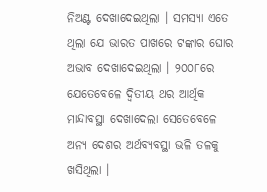ନିଅଣ୍ଟ ଦେଖାଦେଇଥିଲା । ସମସ୍ୟା ଏତେ ଥିଲା ଯେ ଭାରତ ପାଖରେ ଟଙ୍କାର ଘୋର ଅଭାବ ଦେଖାଦେଇଥିଲା । ୨୦୦୮ରେ ଯେତେବେଳେ ଦ୍ୱିତୀୟ ଥର ଆର୍ଥିକ ମାନ୍ଦାବସ୍ଥା ଦେଖାଦେଲା ସେତେବେଳେ ଅନ୍ୟ ଦେଶର ଅର୍ଥବ୍ୟବସ୍ଥା ଭଳି ତଳକୁ ଖସିଥିଲା ।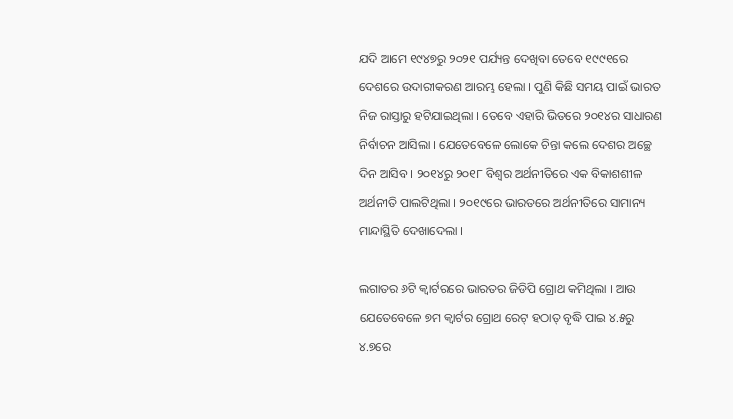ଯଦି ଆମେ ୧୯୪୭ରୁ ୨୦୨୧ ପର୍ଯ୍ୟନ୍ତ ଦେଖିବା ତେବେ ୧୯୯୧ରେ ଦେଶରେ ଉଦାରୀକରଣ ଆରମ୍ଭ ହେଲା । ପୁଣି କିଛି ସମୟ ପାଇଁ ଭାରତ ନିଜ ରାସ୍ତାରୁ ହଟିଯାଇଥିଲା । ତେବେ ଏହାରି ଭିତରେ ୨୦୧୪ର ସାଧାରଣ ନିର୍ବାଚନ ଆସିଲା । ଯେତେବେଳେ ଲୋକେ ଚିନ୍ତା କଲେ ଦେଶର ଅଚ୍ଛେ ଦିନ ଆସିବ । ୨୦୧୪ରୁ ୨୦୧୮ ବିଶ୍ୱର ଅର୍ଥନୀତିରେ ଏକ ବିକାଶଶୀଳ ଅର୍ଥନୀତି ପାଲଟିଥିଲା । ୨୦୧୯ରେ ଭାରତରେ ଅର୍ଥନୀତିରେ ସାମାନ୍ୟ ମାନ୍ଦାସ୍ଥିତି ଦେଖାଦେଲା ।

ଲଗାତର ୬ଟି କ୍ୱାର୍ଟରରେ ଭାରତର ଜିଡିପି ଗ୍ରୋଥ କମିଥିଲା । ଆଉ ଯେତେବେଳେ ୭ମ କ୍ୱାର୍ଟର ଗ୍ରୋଥ ରେଟ୍ ହଠାତ୍ ବୃଦ୍ଧି ପାଇ ୪.୫ରୁ ୪.୭ରେ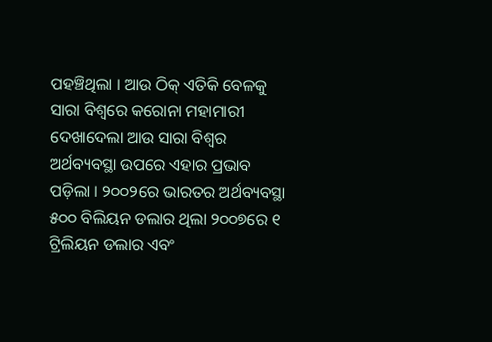ପହଞ୍ଚିଥିଲା । ଆଉ ଠିକ୍ ଏତିକି ବେଳକୁ ସାରା ବିଶ୍ୱରେ କରୋନା ମହାମାରୀ ଦେଖାଦେଲା ଆଉ ସାରା ବିଶ୍ୱର ଅର୍ଥବ୍ୟବସ୍ଥା ଉପରେ ଏହାର ପ୍ରଭାବ ପଡ଼ିଲା । ୨୦୦୨ରେ ଭାରତର ଅର୍ଥବ୍ୟବସ୍ଥା ୫୦୦ ବିଲିୟନ ଡଲାର ଥିଲା ୨୦୦୭ରେ ୧ ଟ୍ରିଲିୟନ ଡଲାର ଏବଂ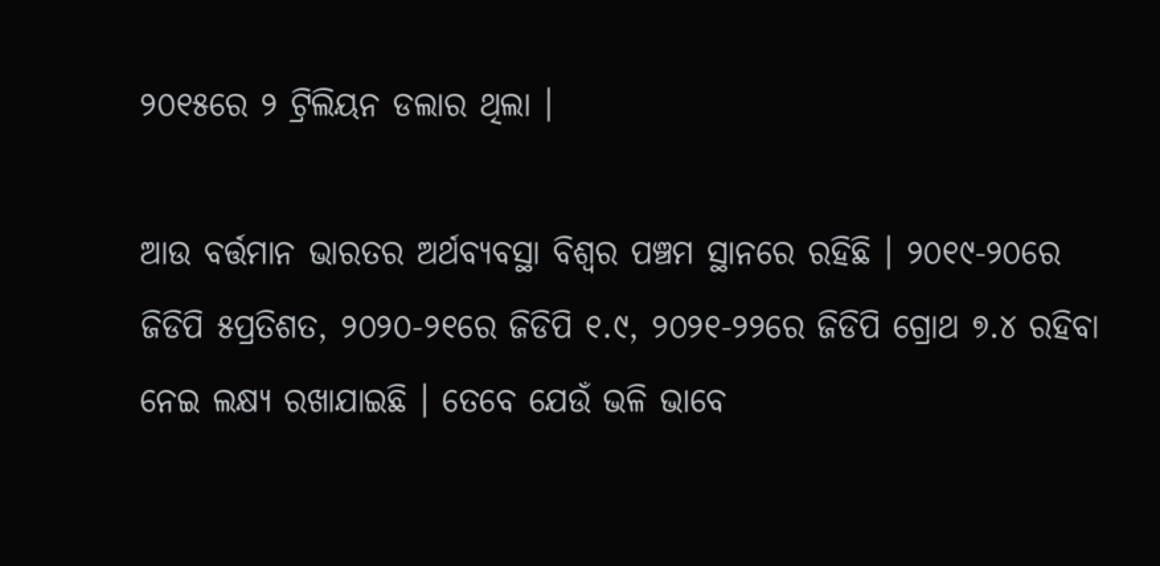୨୦୧୫ରେ ୨ ଟ୍ରିଲିୟନ ଡଲାର ଥିଲା ।

ଆଉ ବର୍ତ୍ତମାନ ଭାରତର ଅର୍ଥବ୍ୟବସ୍ଥା ବିଶ୍ୱର ପଞ୍ଚମ ସ୍ଥାନରେ ରହିଛି । ୨୦୧୯-୨୦ରେ ଜିଡିପି ୫ପ୍ରତିଶତ, ୨୦୨୦-୨୧ରେ ଜିଡିପି ୧.୯, ୨୦୨୧-୨୨ରେ ଜିଡିପି ଗ୍ରୋଥ ୭.୪ ରହିବା ନେଇ ଲକ୍ଷ୍ୟ ରଖାଯାଇଛି । ତେବେ ଯେଉଁ ଭଳି ଭାବେ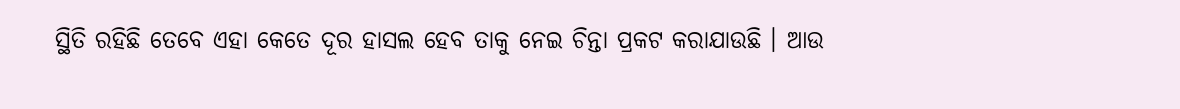ସ୍ଥିତି ରହିଛି ତେବେ ଏହା କେତେ ଦୂର ହାସଲ ହେବ ତାକୁ ନେଇ ଚିନ୍ତା ପ୍ରକଟ କରାଯାଉଛି । ଆଉ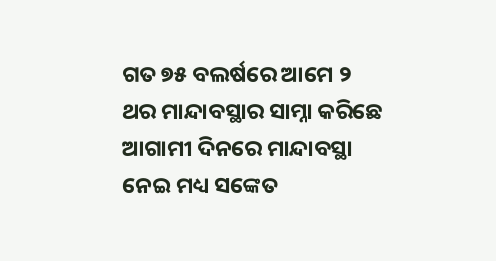ଗତ ୭୫ ବଲର୍ଷରେ ଆମେ ୨ ଥର ମାନ୍ଦାବସ୍ଥାର ସାମ୍ନା କରିଛେ ଆଗାମୀ ଦିନରେ ମାନ୍ଦାବସ୍ଥା ନେଇ ମଧ୍ୟ ସଙ୍କେତ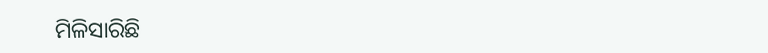ମିଳିସାରିଛି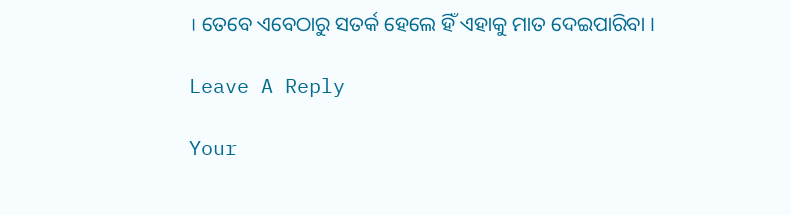। ତେବେ ଏବେଠାରୁ ସତର୍କ ହେଲେ ହିଁ ଏହାକୁ ମାତ ଦେଇପାରିବା ।

Leave A Reply

Your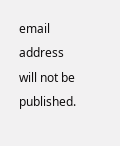email address will not be published.